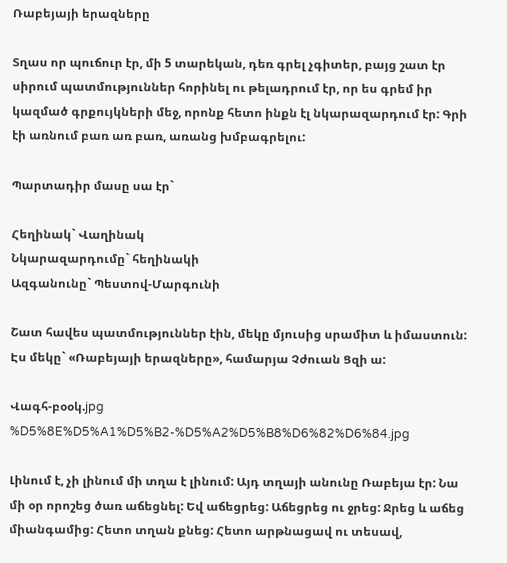Ռաբեյայի երազները

Տղաս որ պուճուր էր, մի 5 տարեկան, դեռ գրել չգիտեր, բայց շատ էր սիրում պատմություններ հորինել ու թելադրում էր, որ ես գրեմ իր կազմած գրքույկների մեջ, որոնք հետո ինքն էլ նկարազարդում էր: Գրի էի առնում բառ առ բառ, առանց խմբագրելու:

Պարտադիր մասը սա էր`

Հեղինակ` Վաղինակ
Նկարազարդումը` հեղինակի
Ազգանունը` Պեստով-Մարգունի

Շատ հավես պատմություններ էին, մեկը մյուսից սրամիտ և իմաստուն: Էս մեկը` «Ռաբեյայի երազները», համարյա Չժուան Ցզի ա:

Վագհ-բօօկ.jpg
%D5%8E%D5%A1%D5%B2-%D5%A2%D5%B8%D6%82%D6%84.jpg

Լինում է, չի լինում մի տղա է լինում: Այդ տղայի անունը Ռաբեյա էր: Նա մի օր որոշեց ծառ աճեցնել: Եվ աճեցրեց: Աճեցրեց ու ջրեց: Ջրեց և աճեց միանգամից: Հետո տղան քնեց: Հետո արթնացավ ու տեսավ,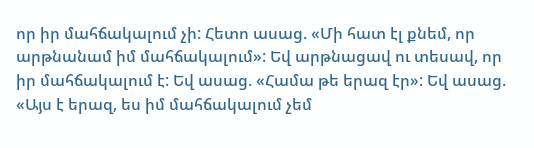որ իր մահճակալում չի: Հետո ասաց. «Մի հատ էլ քնեմ, որ արթնանամ իմ մահճակալում»: Եվ արթնացավ ու տեսավ, որ իր մահճակալում է: Եվ ասաց. «Համա թե երազ էր»: Եվ ասաց. «Այս է երազ, ես իմ մահճակալում չեմ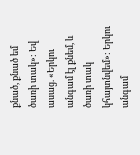քնած, քնած եմ ծառի տակ»: Եվ ասաց. «Երկու անգամ էլ քնեմ, և ծառի տակ կհայտնվեմ»: Երկու անգամ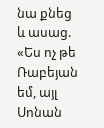նա քնեց և ասաց. «Ես ոչ թե Ռաբեյան եմ, այլ Սոնան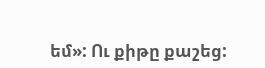եմ»: Ու քիթը քաշեց: